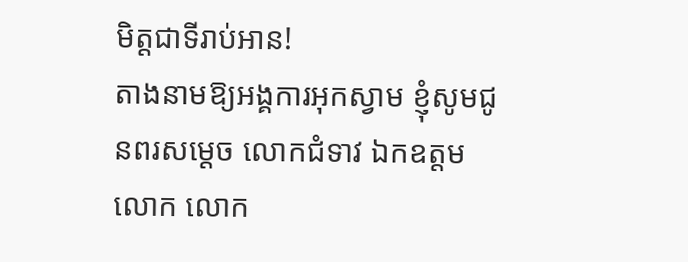មិត្តជាទីរាប់អាន!
តាងនាមឱ្យអង្គការអុកស្វាម ខ្ញុំសូមជូនពរសម្តេច លោកជំទាវ ឯកឧត្តម លោក លោក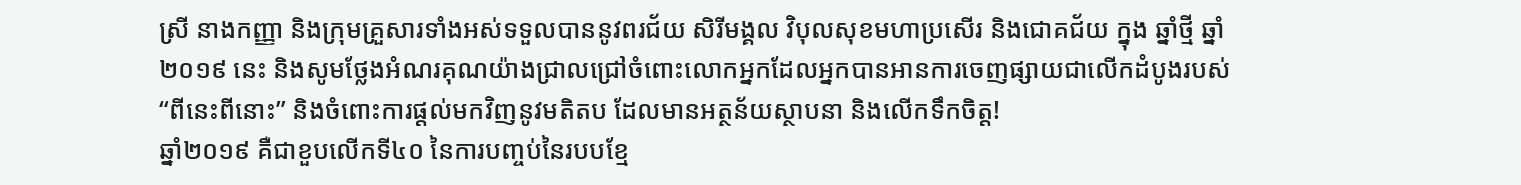ស្រី នាងកញ្ញា និងក្រុមគ្រួសារទាំងអស់ទទួលបាននូវពរជ័យ សិរីមង្គល វិបុលសុខមហាប្រសើរ និងជោគជ័យ ក្នុង ឆ្នាំថ្មី ឆ្នាំ២០១៩ នេះ និងសូមថ្លែងអំណរគុណយ៉ាងជ្រាលជ្រៅចំពោះលោកអ្នកដែលអ្នកបានអានការចេញផ្សាយជាលើកដំបូងរបស់ “ពីនេះពីនោះ” និងចំពោះការផ្តល់មកវិញនូវមតិតប ដែលមានអត្ថន័យស្ថាបនា និងលើកទឹកចិត្ត!
ឆ្នាំ២០១៩ គឺជាខួបលើកទី៤០ នៃការបញ្ចប់នៃរបបខ្មែ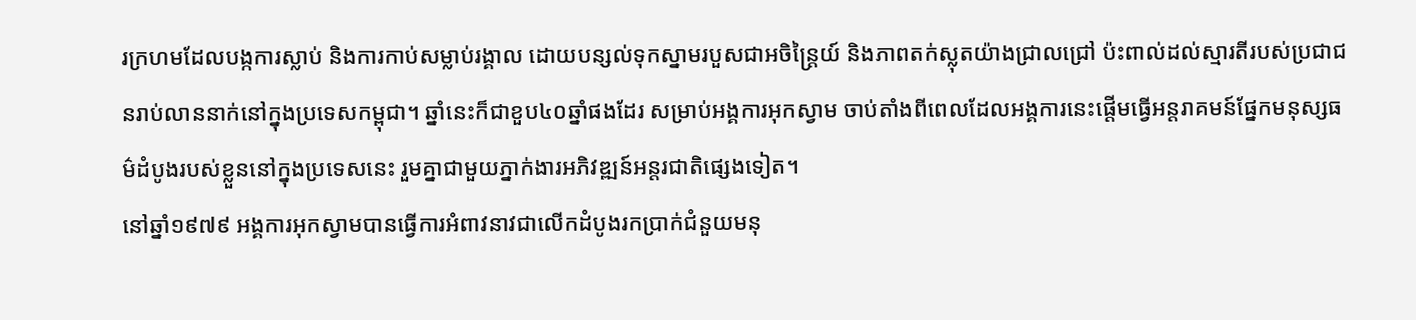រក្រហមដែលបង្កការស្លាប់ និងការកាប់សម្លាប់រង្គាល ដោយបន្សល់ទុកស្នាមរបួសជាអចិន្រ្តៃយ៍ និងភាពតក់ស្លុតយ៉ាងជ្រាលជ្រៅ ប៉ះពាល់ដល់ស្មារតីរបស់ប្រជាជនរាប់លាននាក់នៅក្នុងប្រទេសកម្ពុជា។ ឆ្នាំនេះក៏ជាខួប៤០ឆ្នាំផងដែរ សម្រាប់អង្គការអុកស្វាម ចាប់តាំងពីពេលដែលអង្គការនេះផ្តើមធ្វើអន្តរាគមន៍ផ្នែកមនុស្សធម៌ដំបូងរបស់ខ្លួននៅក្នុងប្រទេសនេះ រួមគ្នាជាមួយភ្នាក់ងារអភិវឌ្ឍន៍អន្តរជាតិផ្សេងទៀត។
នៅឆ្នាំ១៩៧៩ អង្គការអុកស្វាមបានធ្វើការអំពាវនាវជាលើកដំបូងរកប្រាក់ជំនួយមនុ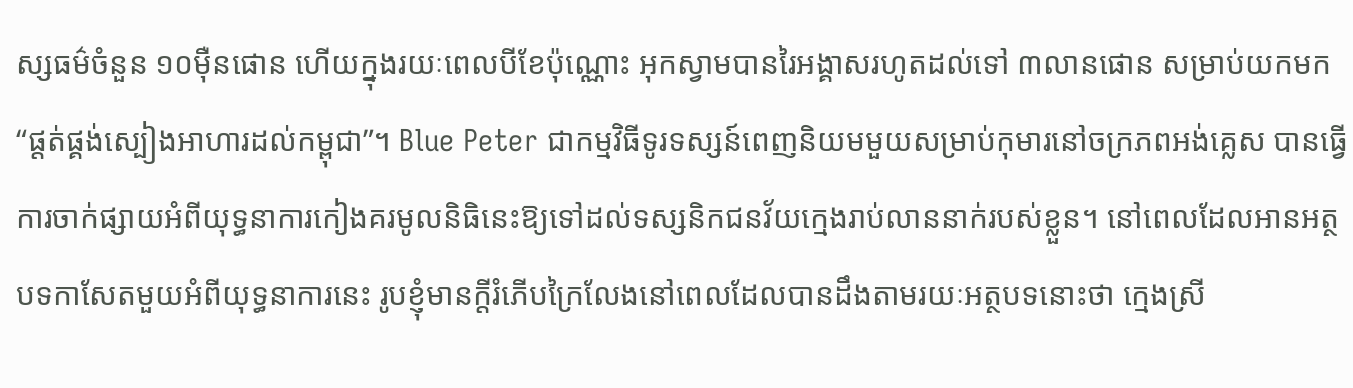ស្សធម៌ចំនួន ១០ម៉ឺនផោន ហើយក្នុងរយៈពេលបីខែប៉ុណ្ណោះ អុកស្វាមបានរៃអង្គាសរហូតដល់ទៅ ៣លានផោន សម្រាប់យកមក “ផ្តត់ផ្គង់ស្បៀងអាហារដល់កម្ពុជា”។ Blue Peter ជាកម្មវិធីទូរទស្សន៍ពេញនិយមមួយសម្រាប់កុមារនៅចក្រភពអង់គ្លេស បានធ្វើការចាក់ផ្សាយអំពីយុទ្ធនាការកៀងគរមូលនិធិនេះឱ្យទៅដល់ទស្សនិកជនវ័យក្មេងរាប់លាននាក់របស់ខ្លួន។ នៅពេលដែលអានអត្ថបទកាសែតមួយអំពីយុទ្ធនាការនេះ រូបខ្ញុំមានក្តីរំភើបក្រៃលែងនៅពេលដែលបានដឹងតាមរយៈអត្ថបទនោះថា ក្មេងស្រី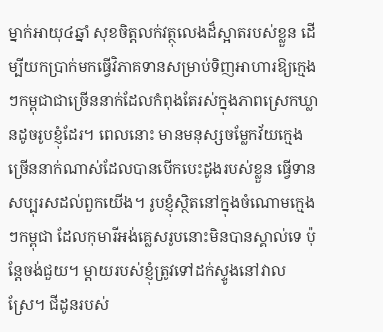ម្នាក់អាយុ៤ឆ្នាំ សុខចិត្តលក់វត្ថុលេងដ៏ស្អាតរបស់ខ្លួន ដើម្បីយកប្រាក់មកធ្វើវិភាគទានសម្រាប់ទិញអាហារឱ្យក្មេងៗកម្ពុជាជាច្រើននាក់ដែលកំពុងតែរស់ក្នុងភាពស្រេកឃ្លានដូចរូបខ្ញុំដែរ។ ពេលនោះ មានមនុស្សចម្លែកវ័យក្មេងច្រើននាក់ណាស់ដែលបានបើកបេះដូងរបស់ខ្លួន ធ្វើទានសប្បុរសដល់ពួកយើង។ រូបខ្ញុំស្ថិតនៅក្នុងចំណោមក្មេងៗកម្ពុជា ដែលកុមារីអង់គ្លេសរូបនោះមិនបានស្គាល់ទេ ប៉ុន្តែចង់ជួយ។ ម្តាយរបស់ខ្ញុំត្រូវទៅដក់ស្ទូងនៅវាលស្រែ។ ជីដូនរបស់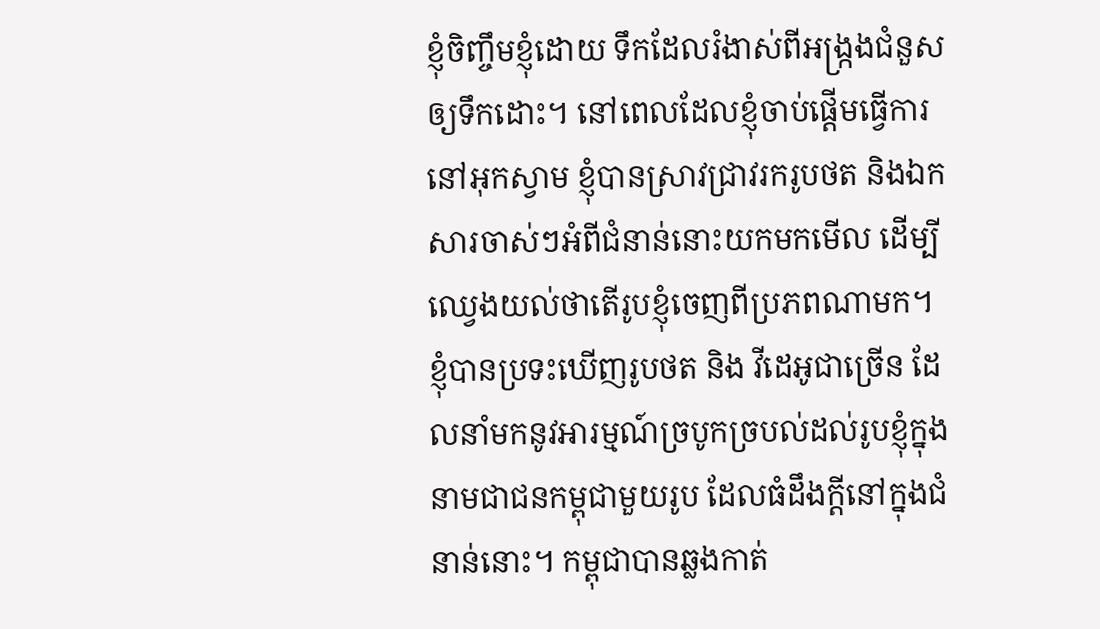ខ្ញុំចិញ្ចឹមខ្ញុំដោយ ទឹកដែលរំងាស់ពីអង្ក្រងជំនួសឲ្យទឹកដោះ។ នៅពេលដែលខ្ញុំចាប់ផ្តើមធ្វើការនៅអុកស្វាម ខ្ញុំបានស្រាវជ្រាវរករូបថត និងឯកសារចាស់ៗអំពីជំនាន់នោះយកមកមើល ដើម្បីឈ្វេងយល់ថាតើរូបខ្ញុំចេញពីប្រភពណាមក។ ខ្ញុំបានប្រទះឃើញរូបថត និង វីដេអូជាច្រើន ដែលនាំមកនូវអារម្មណ៍ច្របូកច្របល់ដល់រូបខ្ញុំក្នុងនាមជាជនកម្ពុជាមួយរូប ដែលធំដឹងក្តីនៅក្នុងជំនាន់នោះ។ កម្ពុជាបានឆ្លងកាត់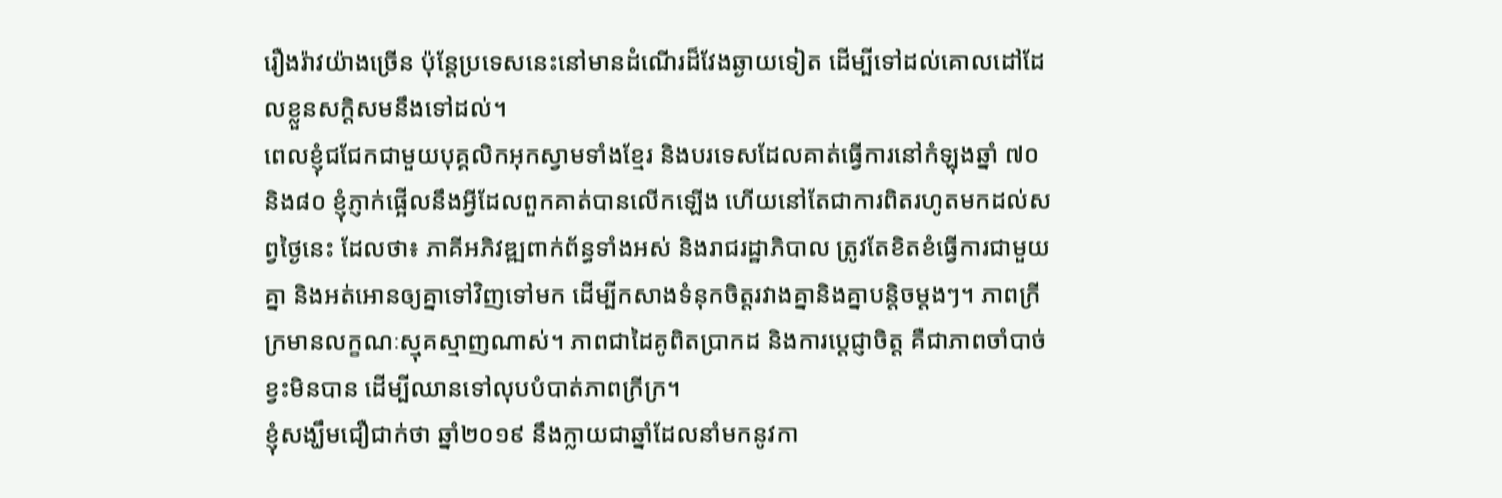រឿងរ៉ាវយ៉ាងច្រើន ប៉ុន្តែប្រទេសនេះនៅមានដំណើរដ៏វែងឆ្ងាយទៀត ដើម្បីទៅដល់គោលដៅដែលខ្លួនសក្តិសមនឹងទៅដល់។
ពេលខ្ញុំជជែកជាមួយបុគ្គលិកអុកស្វាមទាំងខ្មែរ និងបរទេសដែលគាត់ធ្វើការនៅកំឡុងឆ្នាំ ៧០ និង៨០ ខ្ញុំភ្ញាក់ផ្អើលនឹងអ្វីដែលពួកគាត់បានលើកឡើង ហើយនៅតែជាការពិតរហូតមកដល់សព្វថ្ងៃនេះ ដែលថា៖ ភាគីអភិវឌ្ឍពាក់ព័ន្ធទាំងអស់ និងរាជរដ្ឋាភិបាល ត្រូវតែខិតខំធ្វើការជាមួយគ្នា និងអត់អោនឲ្យគ្នាទៅវិញទៅមក ដើម្បីកសាងទំនុកចិត្តរវាងគ្នានិងគ្នាបន្តិចម្តងៗ។ ភាពក្រីក្រមានលក្ខណៈស្មុគស្មាញណាស់។ ភាពជាដៃគូពិតប្រាកដ និងការប្តេជ្ញាចិត្ត គឺជាភាពចាំបាច់ខ្វះមិនបាន ដើម្បីឈានទៅលុបបំបាត់ភាពក្រីក្រ។
ខ្ញុំសង្ឃឹមជឿជាក់ថា ឆ្នាំ២០១៩ នឹងក្លាយជាឆ្នាំដែលនាំមកនូវកា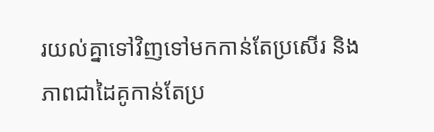រយល់គ្នាទៅវិញទៅមកកាន់តែប្រសើរ និងភាពជាដៃគូកាន់តែប្រ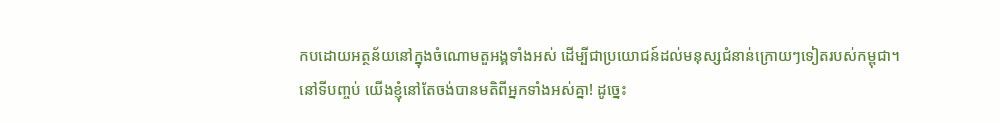កបដោយអត្ថន័យនៅក្នុងចំណោមតួអង្គទាំងអស់ ដើម្បីជាប្រយោជន៍ដល់មនុស្សជំនាន់ក្រោយៗទៀតរបស់កម្ពុជា។
នៅទីបញ្ចប់ យើងខ្ញុំនៅតែចង់បានមតិពីអ្នកទាំងអស់គ្នា! ដូច្នេះ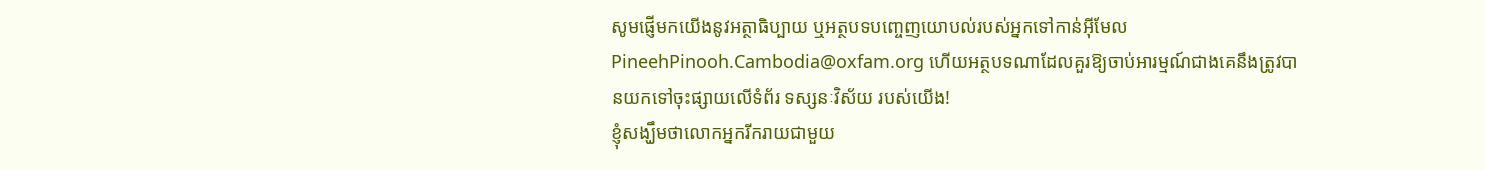សូមផ្ញើមកយើងនូវអត្ថាធិប្បាយ ឬអត្ថបទបញ្ចេញយោបល់របស់អ្នកទៅកាន់អ៊ីមែល PineehPinooh.Cambodia@oxfam.org ហើយអត្ថបទណាដែលគួរឱ្យចាប់អារម្មណ៍ជាងគេនឹងត្រូវបានយកទៅចុះផ្សាយលើទំព័រ ទស្សនៈវិស័យ របស់យើង!
ខ្ញុំសង្ឃឹមថាលោកអ្នករីករាយជាមួយ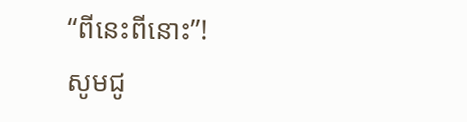“ពីនេះពីនោះ”!
សូមជូ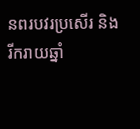នពរបវរប្រសើរ និងរីករាយឆ្នាំ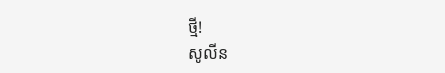ថ្មី!
សូលីន